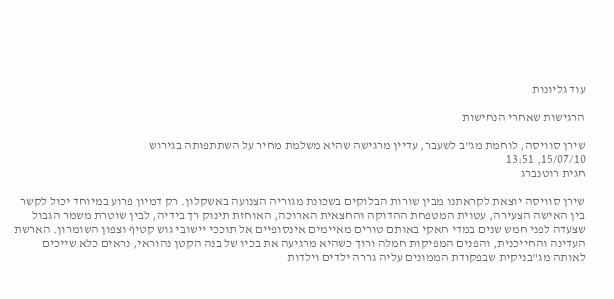עוד גליונות

הרגישות שאחרי הנחישות

שירן סוויסה, לוחמת מג"ב לשעבר, עדיין מרגישה שהיא משלמת מחיר על השתתפותה בגירוש
15/07/10, 13:51
חגית רוטנברג

שירן סוויסה יוצאת לקראתנו מבין שורות הבלוקים בשכונת מגוריה הצנועה באשקלון. רק דמיון פרוע במיוחד יכול לקשר בין האישה הצעירה, עטוית המטפחת ההדוקה והחצאית הארוכה, האוחזת תינוק רך בידיה, לבין שוטרת משמר הגבול שצעדה לפני חמש שנים במדי חאקי באותם טורים מאיימים אינסופיים אל תוככי יישובי גוש קטיף וצפון השומרון. הארשת העדינה והחייכנית, והפנים המפיקות חמלה ורוך כשהיא מרגיעה את בכיו של בנה הקטן נהוראי, נראים כלא שייכים לאותה מג"בניקית שבפקודת הממונים עליה גררה ילדים וילדות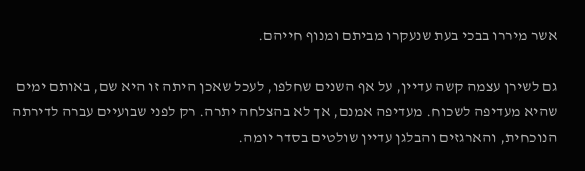אשר מיררו בבכי בעת שנעקרו מביתם ומנוף חייהם.

גם לשירן עצמה קשה עדיין, על אף השנים שחלפו, לעכל שאכן היתה זו היא שם, באותם ימים שהיא מעדיפה לשכוח. מעדיפה אמנם, אך לא בהצלחה יתרה. רק לפני שבועיים עברה לדירתה הנוכחית, והארגזים והבלגן עדיין שולטים בסדר יומה.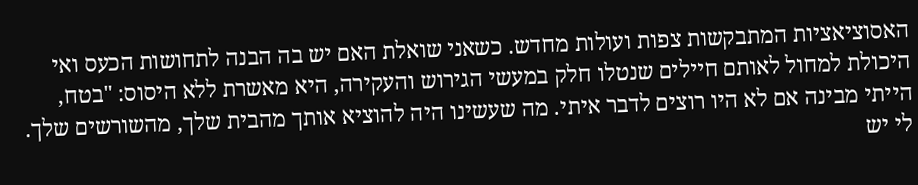האסוציאציות המתבקשות צפות ועולות מחדש. כשאני שואלת האם יש בה הבנה לתחושות הכעס ואי היכולת למחול לאותם חיילים שנטלו חלק במעשי הגירוש והעקירה, היא מאשרת ללא היסוס: "בטח, הייתי מבינה אם לא היו רוצים לדבר איתי. מה שעשינו היה להוציא אותך מהבית שלך, מהשורשים שלך. לי יש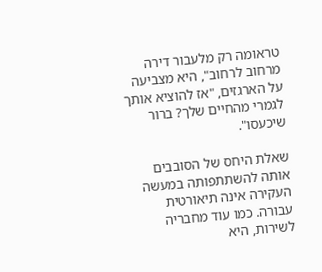טראומה רק מלעבור דירה מרחוב לרחוב", היא מצביעה על הארגזים, "אז להוציא אותך לגמרי מהחיים שלך? ברור שיכעסו".

שאלת היחס של הסובבים אותה להשתתפותה במעשה העקירה אינה תיאורטית עבורה. כמו עוד מחבריה לשירות, היא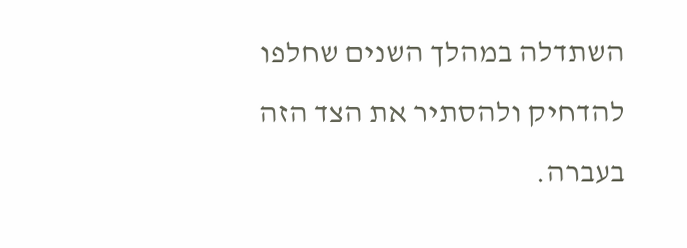השתדלה במהלך השנים שחלפו להדחיק ולהסתיר את הצד הזה בעברה.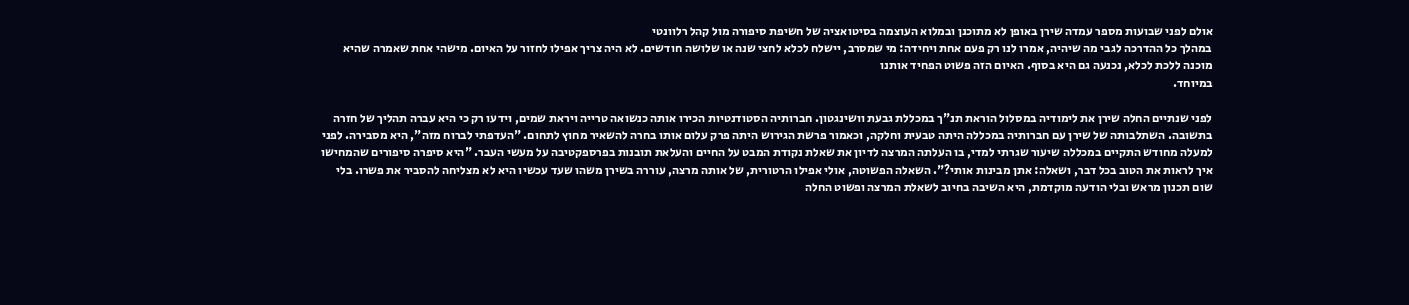אולם לפני שבועות מספר עמדה שירן באופן לא מתוכנן ובמלוא העוצמה בסיטואציה של חשיפת סיפורה מול קהל רלוונטי
במהלך כל ההדרכה לגבי מה שיהיה, אמרו לנו רק פעם אחת ויחידה: מי שמסרב, יישלח לכלא לחצי שנה או שלושה חודשים. לא היה צריך אפילו לחזור על האיום. מישהי אחת שאמרה שהיא מוכנה ללכת לכלא, נכנעה גם היא בסוף. האיום הזה פשוט הפחיד אותנו
במיוחד.

לפני שנתיים החלה שירן את לימודיה במסלול הוראת תנ"ך במכללת גבעת וושינגטון. חברותיה הסטודנטיות הכירו אותה כנשואה טרייה ויראת שמים, וידעו רק כי היא עברה תהליך של חזרה בתשובה. השתלבותה של שירן עם חברותיה במכללה היתה טבעית וחלקה, וכאמור פרשת הגירוש היתה פרק עלום אותו בחרה להשאיר מחוץ לתחום. "העדפתי לברוח מזה", היא מסבירה. לפני למעלה מחודש התקיים במכללה שיעור שגרתי למדי, בו העלתה המרצה לדיון את שאלת נקודת המבט על החיים והעלאת תובנות בפרספקטיבה על מעשי העבר. "היא סיפרה סיפורים שהמחישו איך לראות את הטוב בכל דבר, ושאלה: אתן מבינות אותי?". השאלה הפשוטה, אולי אפילו הרטורית, של אותה מרצה, עוררה בשירן משהו שעד עכשיו היא לא מצליחה להסביר את פשרו. בלי שום תכנון מראש ובלי הודעה מוקדמת, היא השיבה בחיוב לשאלת המרצה ופשוט החלה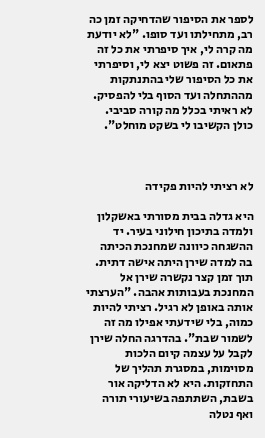לספר את הסיפור שהדחיקה זמן כה רב, מתחילתו ועד סופו. "לא יודעת מה קרה לי, איך סיפרתי את כל זה פתאום. זה פשוט יצא לי, וסיפרתי את כל הסיפור שלי בהתנתקות מההתחלה ועד הסוף בלי להפסיק. לא ראיתי בכלל מה קורה סביבי. כולן הקשיבו לי בשקט מוחלט".



לא רציתי להיות פקידה

היא גדלה בבית מסורתי באשקלון ולמדה בתיכון חילוני בעיר. יד ההשגחה כיוונה שמחנכת הכיתה בה למדה שירן היתה אישה דתית. תוך זמן קצר נקשרה שירן אל המחנכת בעבותות אהבה. "הערצתי אותה באופן לא רגיל. רציתי להיות כמוה, בלי שידעתי אפילו מה זה לשמור שבת". בהדרגה החלה שירן לקבל על עצמה קיום הלכות מסוימות, במסגרת תהליך של התחזקות. היא לא הדליקה אור בשבת, השתתפה בשיעורי תורה ואף נטלה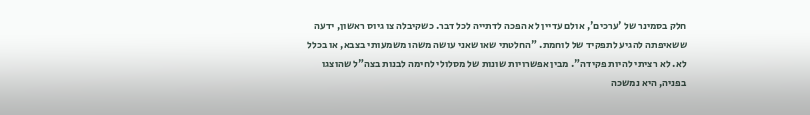חלק בסמינר של 'ערכים', אולם עדיין לא הפכה לדתייה לכל דבר. כשקיבלה צו גיוס ראשון, ידעה ששאיפתה להגיע לתפקיד של לוחמת. "החלטתי שאו שאני עושה משהו משמעותי בצבא, או בכלל לא. לא רציתי להיות פקידה". מבין אפשרויות שונות של מסלולי לחימה לבנות בצה"ל שהוצגו בפניה, היא נמשכה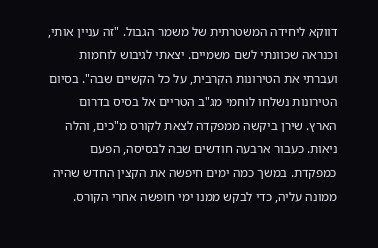דווקא ליחידה המשטרתית של משמר הגבול. "זה עניין אותי, וכנראה שכוונתי לשם משמיים. יצאתי לגיבוש לוחמות ועברתי את הטירונות הקרבית, על כל הקשיים שבה". בסיום הטירונות נשלחו לוחמי מג"ב הטריים אל בסיס בדרום הארץ. שירן ביקשה ממפקדה לצאת לקורס מ"כים, והלה ניאות. כעבור ארבעה חודשים שבה לבסיסה, הפעם כמפקדת. במשך כמה ימים חיפשה את הקצין החדש שהיה ממונה עליה, כדי לבקש ממנו ימי חופשה אחרי הקורס.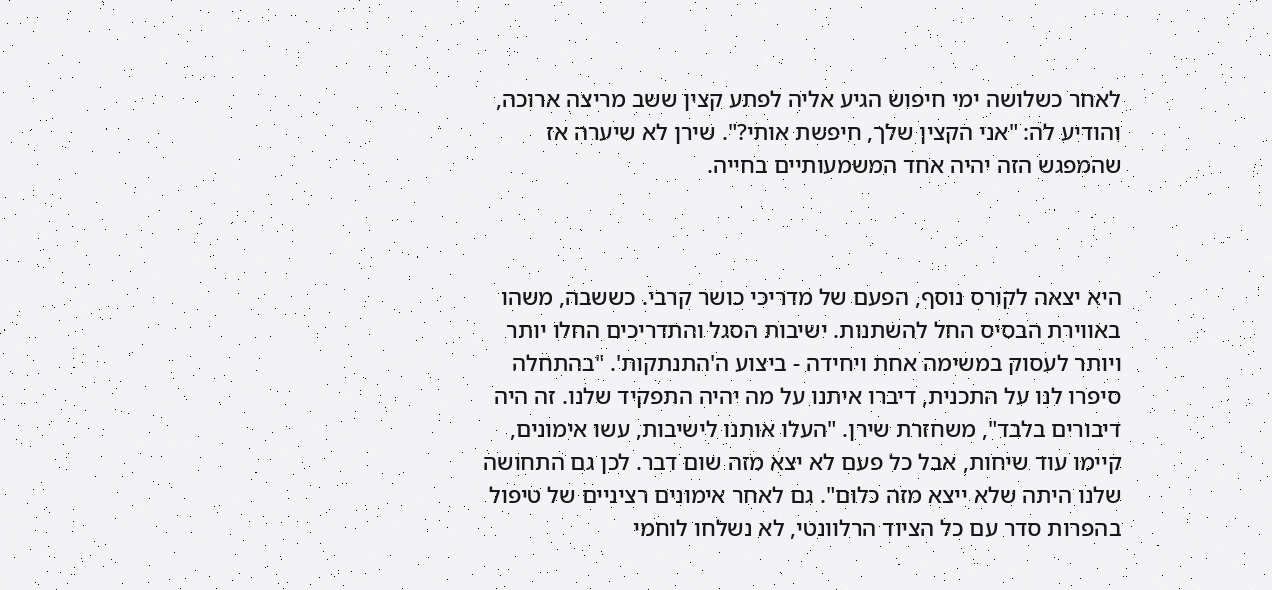לאחר כשלושה ימי חיפוש הגיע אליה לפתע קצין ששב מריצה ארוכה, והודיע לה: "אני הקצין שלך, חיפשת אותי?". שירן לא שיערה אז שהמפגש הזה יהיה אחד המשמעותיים בחייה.



היא יצאה לקורס נוסף, הפעם של מדריכי כושר קרבי. כששבה, משהו באווירת הבסיס החל להשתנות. ישיבות הסגל והתדריכים החלו יותר ויותר לעסוק במשימה אחת ויחידה - ביצוע ה'התנתקות'. "בהתחלה סיפרו לנו על התכנית, דיברו איתנו על מה יהיה התפקיד שלנו. זה היה דיבורים בלבד", משחזרת שירן. "העלו אותנו לישיבות, עשו אימונים, קיימו עוד שיחות, אבל כל פעם לא יצא מזה שום דבר. לכן גם התחושה שלנו היתה שלא ייצא מזה כלום". גם לאחר אימונים רציניים של טיפול בהפרות סדר עם כל הציוד הרלוונטי, לא נשלחו לוחמי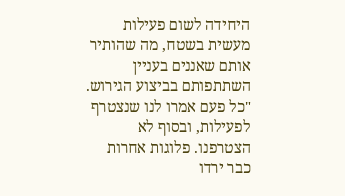היחידה לשום פעילות מעשית בשטח, מה שהותיר אותם שאננים בעניין השתתפותם בביצוע הגירוש. "כל פעם אמרו לנו שנצטרף לפעילות, ובסוף לא הצטרפנו. פלוגות אחרות כבר ירדו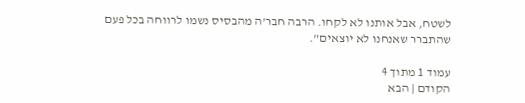לשטח, אבל אותנו לא לקחו. הרבה חבר'ה מהבסיס נשמו לרווחה בכל פעם שהתברר שאנחנו לא יוצאים".

עמוד 1 מתוך 4
הקודם | הבא